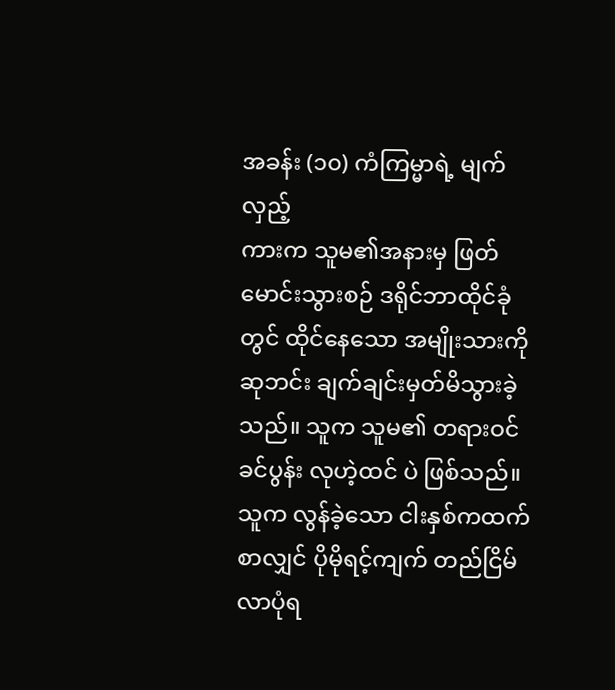အခန်း (၁၀) ကံကြမ္မာရဲ့ မျက်လှည့်
ကားက သူမ၏အနားမှ ဖြတ်မောင်းသွားစဉ် ဒရိုင်ဘာထိုင်ခုံတွင် ထိုင်နေသော အမျိုးသားကို ဆုဘင်း ချက်ချင်းမှတ်မိသွားခဲ့သည်။ သူက သူမ၏ တရားဝင်ခင်ပွန်း လုဟဲ့ထင် ပဲ ဖြစ်သည်။
သူက လွန်ခဲ့သော ငါးနှစ်ကထက်စာလျှင် ပိုမိုရင့်ကျက် တည်ငြိမ်လာပုံရ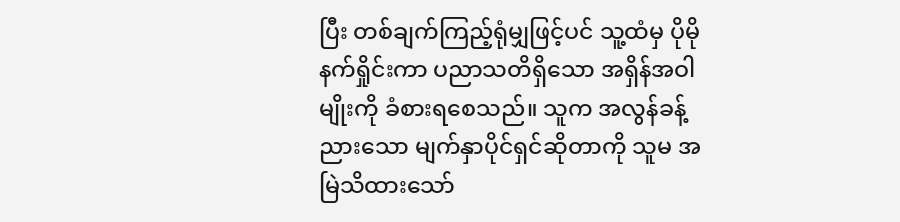ပြီး တစ်ချက်ကြည့်ရုံမျှဖြင့်ပင် သူ့ထံမှ ပိုမိုနက်ရှိုင်းကာ ပညာသတိရှိသော အရှိန်အဝါမျိုးကို ခံစားရစေသည်။ သူက အလွန်ခန့်ညားသော မျက်နှာပိုင်ရှင်ဆိုတာကို သူမ အမြဲသိထားသော်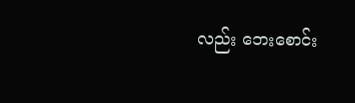လည်း ဘေးစောင်း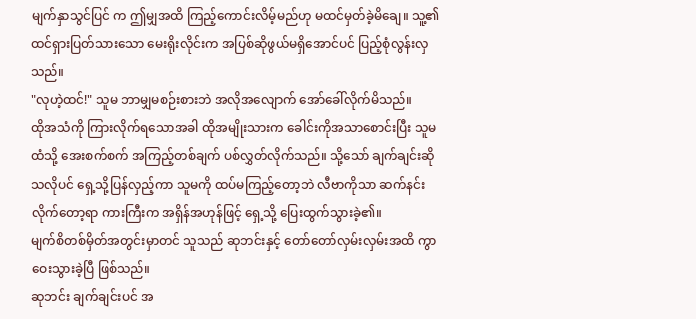မျက်နှာသွင်ပြင် က ဤမျှအထိ ကြည့်ကောင်းလိမ့်မည်ဟု မထင်မှတ်ခဲ့မိချေ။ သူ့၏ ထင်ရှားပြတ်သားသော မေးရိုးလိုင်းက အပြစ်ဆိုဖွယ်မရှိအောင်ပင် ပြည့်စုံလွန်းလှသည်။
"လုဟဲ့ထင်!" သူမ ဘာမျှမစဉ်းစားဘဲ အလိုအလျောက် အော်ခေါ်လိုက်မိသည်။
ထိုအသံကို ကြားလိုက်ရသောအခါ ထိုအမျိုးသားက ခေါင်းကိုအသာစောင်းပြီး သူမထံသို့ အေးစက်စက် အကြည့်တစ်ချက် ပစ်လွှတ်လိုက်သည်။ သို့သော် ချက်ချင်းဆိုသလိုပင် ရှေ့သို့ပြန်လှည့်ကာ သူမကို ထပ်မကြည့်တော့ဘဲ လီဗာကိုသာ ဆက်နင်းလိုက်တော့ရာ ကားကြီးက အရှိန်အဟုန်ဖြင့် ရှေ့သို့ ပြေးထွက်သွားခဲ့၏။
မျက်စိတစ်မှိတ်အတွင်းမှာတင် သူသည် ဆုဘင်းနှင့် တော်တော်လှမ်းလှမ်းအထိ ကွာဝေးသွားခဲ့ပြီ ဖြစ်သည်။
ဆုဘင်း ချက်ချင်းပင် အ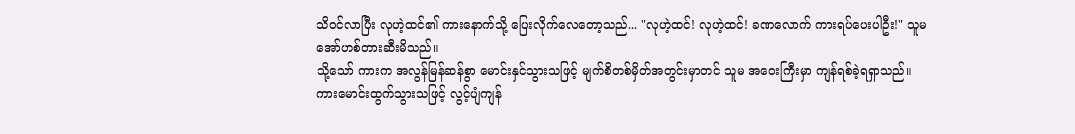သိဝင်လာပြီး လုဟဲ့ထင်၏ ကားနောက်သို့ ပြေးလိုက်လေတော့သည်... "လုဟဲ့ထင်! လုဟဲ့ထင်! ခဏလောက် ကားရပ်ပေးပါဦး!" သူမ အော်ဟစ်တားဆီးမိသည်။
သို့သော် ကားက အလွန်မြန်ဆန်စွာ မောင်းနှင်သွားသဖြင့် မျက်စိတစ်မှိတ်အတွင်းမှာတင် သူမ အဝေးကြီးမှာ ကျန်ရစ်ခဲ့ရရှာသည်။
ကားမောင်းထွက်သွားသဖြင့် လွင့်ပျံကျန်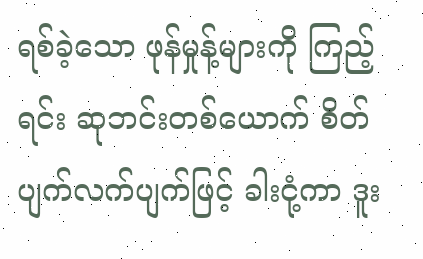ရစ်ခဲ့သော ဖုန်မှုန့်များကို ကြည့်ရင်း ဆုဘင်းတစ်ယောက် စိတ်ပျက်လက်ပျက်ဖြင့် ခါးငုံ့ကာ ဒူး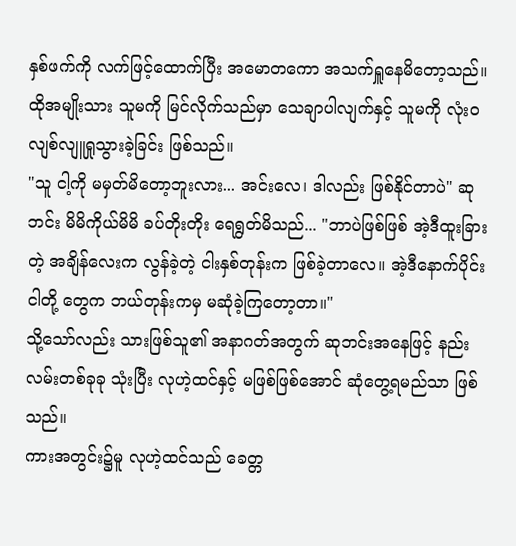နှစ်ဖက်ကို လက်ဖြင့်ထောက်ပြီး အမောတကော အသက်ရှူနေမိတော့သည်။
ထိုအမျိုးသား သူမကို မြင်လိုက်သည်မှာ သေချာပါလျက်နှင့် သူမကို လုံးဝ လျစ်လျူရှုသွားခဲ့ခြင်း ဖြစ်သည်။
"သူ ငါ့ကို မမှတ်မိတော့ဘူးလား... အင်းလေ၊ ဒါလည်း ဖြစ်နိုင်တာပဲ" ဆုဘင်း မိမိကိုယ်မိမိ ခပ်တိုးတိုး ရေရွတ်မိသည်... "ဘာပဲဖြစ်ဖြစ် အဲ့ဒီထူးခြားတဲ့ အချိန်လေးက လွန်ခဲ့တဲ့ ငါးနှစ်တုန်းက ဖြစ်ခဲ့တာလေ။ အဲ့ဒီနောက်ပိုင်း ငါတို့ တွေက ဘယ်တုန်းကမှ မဆုံခဲ့ကြတော့တာ။"
သို့သော်လည်း သားဖြစ်သူ၏ အနာဂတ်အတွက် ဆုဘင်းအနေဖြင့် နည်းလမ်းတစ်ခုခု သုံးပြီး လုဟဲ့ထင်နှင့် မဖြစ်ဖြစ်အောင် ဆုံတွေ့ရမည်သာ ဖြစ်သည်။
ကားအတွင်း၌မူ လုဟဲ့ထင်သည် ခေတ္တ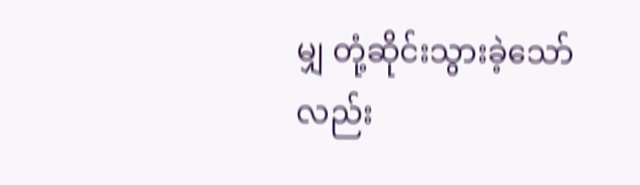မျှ တုံ့ဆိုင်းသွားခဲ့သော်လည်း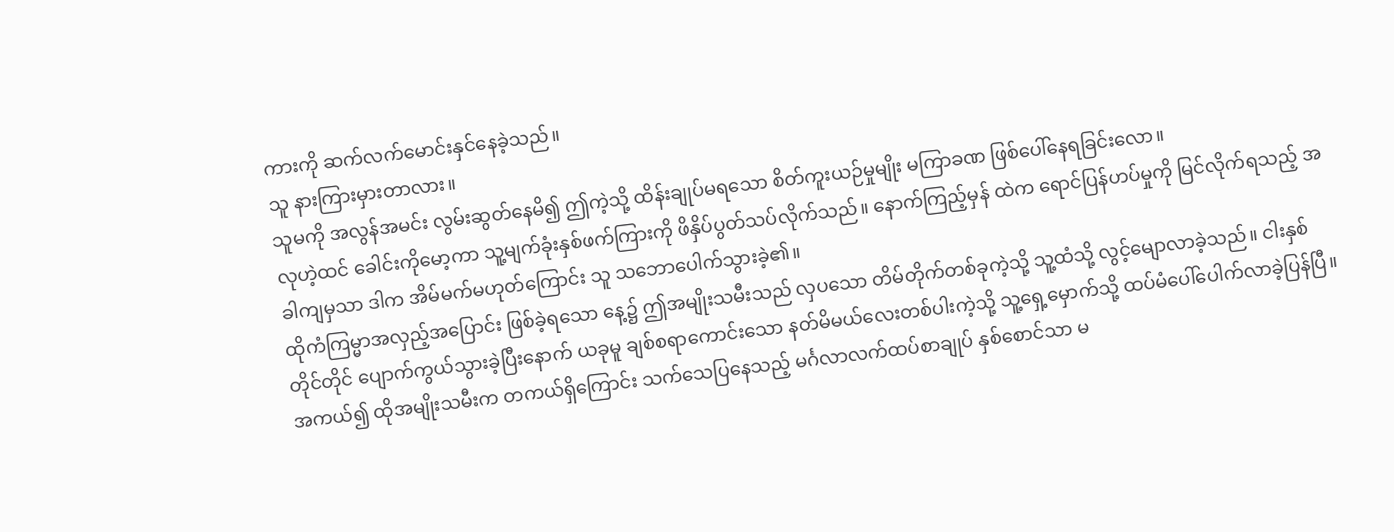ကားကို ဆက်လက်မောင်းနှင်နေခဲ့သည်။
သူ နားကြားမှားတာလား။
သူမကို အလွန်အမင်း လွမ်းဆွတ်နေမိ၍ ဤကဲ့သို့ ထိန်းချုပ်မရသော စိတ်ကူးယဉ်မှုမျိုး မကြာခဏ ဖြစ်ပေါ်နေရခြင်းလော။
လုဟဲ့ထင် ခေါင်းကိုမော့ကာ သူ့မျက်ခုံးနှစ်ဖက်ကြားကို ဖိနှိပ်ပွတ်သပ်လိုက်သည်။ နောက်ကြည့်မှန် ထဲက ရောင်ပြန်ဟပ်မှုကို မြင်လိုက်ရသည့် အခါကျမှသာ ဒါက အိမ်မက်မဟုတ်ကြောင်း သူ သဘောပေါက်သွားခဲ့၏။
ထိုကံကြမ္မာအလှည့်အပြောင်း ဖြစ်ခဲ့ရသော နေ့၌ ဤအမျိုးသမီးသည် လှပသော တိမ်တိုက်တစ်ခုကဲ့သို့ သူ့ထံသို့ လွင့်မျောလာခဲ့သည်။ ငါးနှစ်တိုင်တိုင် ပျောက်ကွယ်သွားခဲ့ပြီးနောက် ယခုမူ ချစ်စရာကောင်းသော နတ်မိမယ်လေးတစ်ပါးကဲ့သို့ သူ့ရှေ့မှောက်သို့ ထပ်မံပေါ်ပေါက်လာခဲ့ပြန်ပြီ။
အကယ်၍ ထိုအမျိုးသမီးက တကယ်ရှိကြောင်း သက်သေပြနေသည့် မင်္ဂလာလက်ထပ်စာချုပ် နှစ်စောင်သာ မ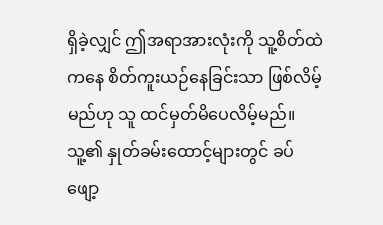ရှိခဲ့လျှင် ဤအရာအားလုံးကို သူ့စိတ်ထဲကနေ စိတ်ကူးယဉ်နေခြင်းသာ ဖြစ်လိမ့်မည်ဟု သူ ထင်မှတ်မိပေလိမ့်မည်။
သူ့၏ နှုတ်ခမ်းထောင့်များတွင် ခပ်ဖျော့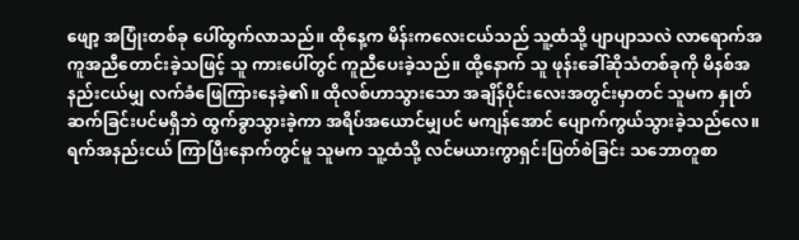ဖျော့ အပြုံးတစ်ခု ပေါ်ထွက်လာသည်။ ထိုနေ့က မိန်းကလေးငယ်သည် သူ့ထံသို့ ပျာပျာသလဲ လာရောက်အကူအညီတောင်းခဲ့သဖြင့် သူ ကားပေါ်တွင် ကူညီပေးခဲ့သည်။ ထို့နောက် သူ ဖုန်းခေါ်ဆိုသံတစ်ခုကို မိနစ်အနည်းငယ်မျှ လက်ခံဖြေကြားနေခဲ့၏။ ထိုလစ်ဟာသွားသော အချိန်ပိုင်းလေးအတွင်းမှာတင် သူမက နှုတ်ဆက်ခြင်းပင်မရှိဘဲ ထွက်ခွာသွားခဲ့ကာ အရိပ်အယောင်မျှပင် မကျန်အောင် ပျောက်ကွယ်သွားခဲ့သည်လေ။
ရက်အနည်းငယ် ကြာပြီးနောက်တွင်မူ သူမက သူ့ထံသို့ လင်မယားကွာရှင်းပြတ်စဲခြင်း သဘောတူစာ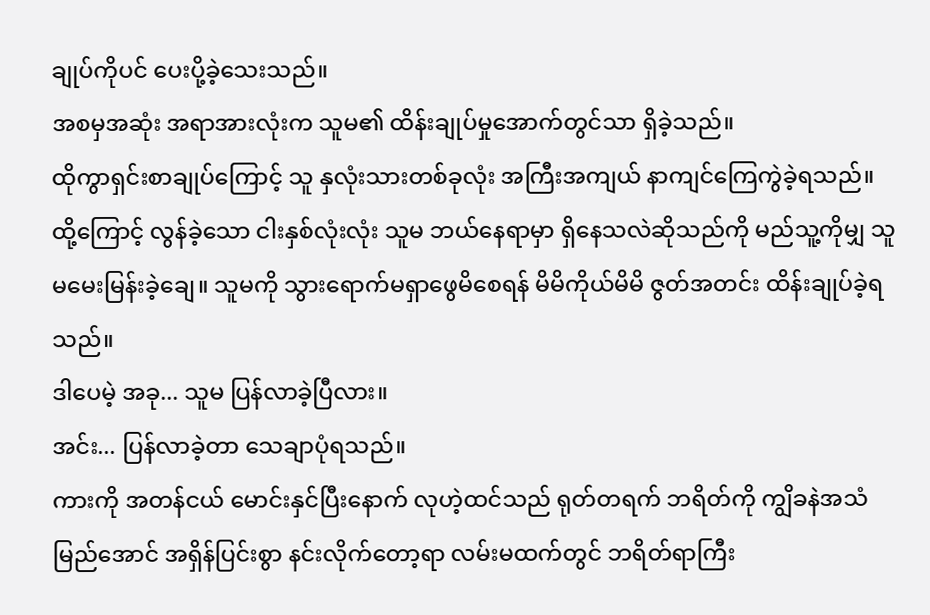ချုပ်ကိုပင် ပေးပို့ခဲ့သေးသည်။
အစမှအဆုံး အရာအားလုံးက သူမ၏ ထိန်းချုပ်မှုအောက်တွင်သာ ရှိခဲ့သည်။
ထိုကွာရှင်းစာချုပ်ကြောင့် သူ နှလုံးသားတစ်ခုလုံး အကြီးအကျယ် နာကျင်ကြေကွဲခဲ့ရသည်။ ထို့ကြောင့် လွန်ခဲ့သော ငါးနှစ်လုံးလုံး သူမ ဘယ်နေရာမှာ ရှိနေသလဲဆိုသည်ကို မည်သူ့ကိုမျှ သူ မမေးမြန်းခဲ့ချေ။ သူမကို သွားရောက်မရှာဖွေမိစေရန် မိမိကိုယ်မိမိ ဇွတ်အတင်း ထိန်းချုပ်ခဲ့ရသည်။
ဒါပေမဲ့ အခု... သူမ ပြန်လာခဲ့ပြီလား။
အင်း... ပြန်လာခဲ့တာ သေချာပုံရသည်။
ကားကို အတန်ငယ် မောင်းနှင်ပြီးနောက် လုဟဲ့ထင်သည် ရုတ်တရက် ဘရိတ်ကို ကျွိခနဲအသံမြည်အောင် အရှိန်ပြင်းစွာ နင်းလိုက်တော့ရာ လမ်းမထက်တွင် ဘရိတ်ရာကြီး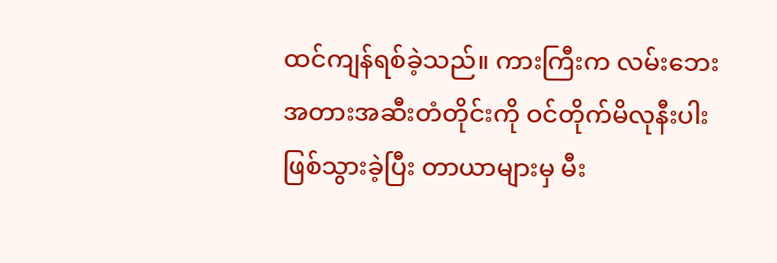ထင်ကျန်ရစ်ခဲ့သည်။ ကားကြီးက လမ်းဘေးအတားအဆီးတံတိုင်းကို ဝင်တိုက်မိလုနီးပါး ဖြစ်သွားခဲ့ပြီး တာယာများမှ မီး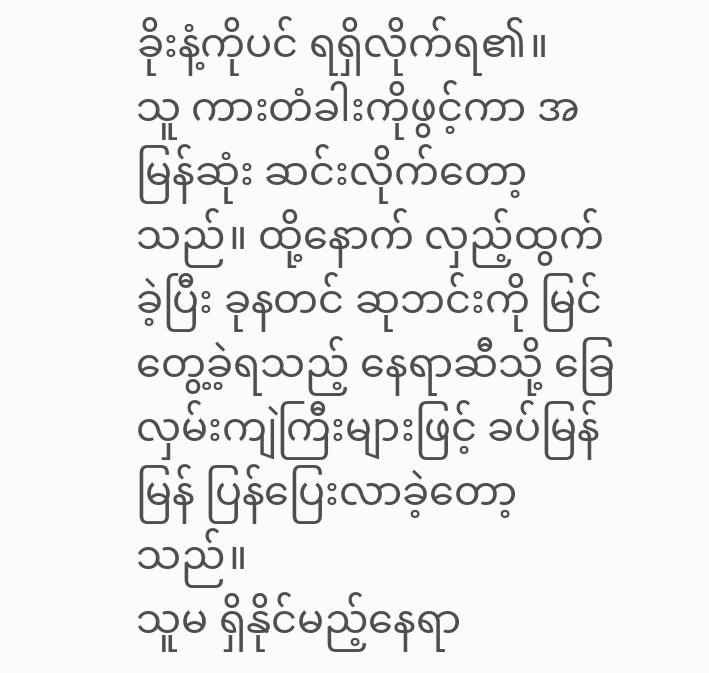ခိုးနံ့ကိုပင် ရရှိလိုက်ရ၏။
သူ ကားတံခါးကိုဖွင့်ကာ အမြန်ဆုံး ဆင်းလိုက်တော့သည်။ ထို့နောက် လှည့်ထွက်ခဲ့ပြီး ခုနတင် ဆုဘင်းကို မြင်တွေ့ခဲ့ရသည့် နေရာဆီသို့ ခြေလှမ်းကျဲကြီးများဖြင့် ခပ်မြန်မြန် ပြန်ပြေးလာခဲ့တော့သည်။
သူမ ရှိနိုင်မည့်နေရာ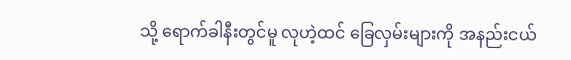သို့ ရောက်ခါနီးတွင်မူ လုဟဲ့ထင် ခြေလှမ်းများကို အနည်းငယ်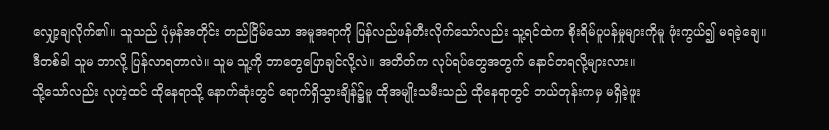လျှော့ချလိုက်၏။ သူသည် ပုံမှန်အတိုင်း တည်ငြိမ်သော အမူအရာကို ပြန်လည်ဖန်တီးလိုက်သော်လည်း သူ့ရင်ထဲက စိုးရိမ်ပူပန်မှုများကိုမူ ဖုံးကွယ်၍ မရခဲ့ချေ။
ဒီတစ်ခါ သူမ ဘာလို့ ပြန်လာရတာလဲ။ သူမ သူ့ကို ဘာတွေပြောချင်လို့လဲ။ အတိတ်က လုပ်ရပ်တွေအတွက် နောင်တရလို့များလား။
သို့သော်လည်း လုဟဲ့ထင် ထိုနေရာသို့ နောက်ဆုံးတွင် ရောက်ရှိသွားချိန်၌မူ ထိုအမျိုးသမီးသည် ထိုနေရာတွင် ဘယ်တုန်းကမှ မရှိခဲ့ဖူး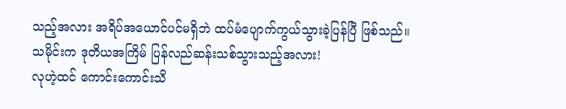သည့်အလား အရိပ်အယောင်ပင်မရှိဘဲ ထပ်မံပျောက်ကွယ်သွားခဲ့ပြန်ပြီ ဖြစ်သည်။
သမိုင်းက ဒုတိယအကြိမ် ပြန်လည်ဆန်းသစ်သွားသည့်အလား!
လုဟဲ့ထင် ကောင်းကောင်းသိ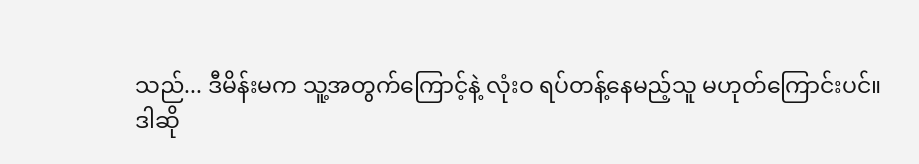သည်... ဒီမိန်းမက သူ့အတွက်ကြောင့်နဲ့ လုံးဝ ရပ်တန့်နေမည့်သူ မဟုတ်ကြောင်းပင်။
ဒါဆို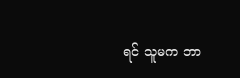ရင် သူမက ဘာ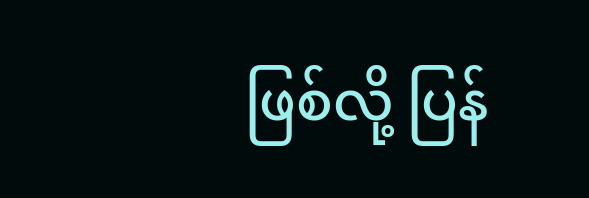ဖြစ်လို့ ပြန်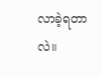လာခဲ့ရတာလဲ။